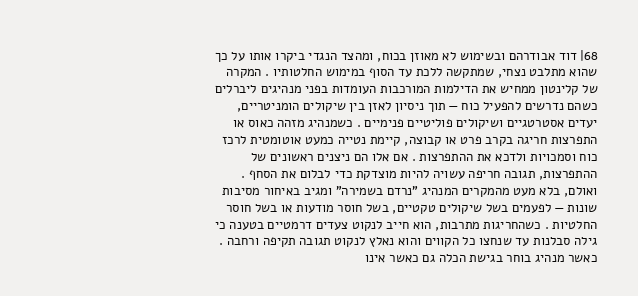68׀ דוד אבודרהם ובשימוש לא מאוזן בכוח, ומהצד הנגדי ביקרו אותו על כך שהוא מתלבט נצחי, שמתקשה ללכת עד הסוף במימוש החלטותיו . המקרה של קלינטון ממחיש את הדילמות המורכבות העומדות בפני מנהיגים ליברלים כשהם נדרשים להפעיל כוח — תוך ניסיון לאזן בין שיקולים הומניטריים, יעדים אסטרטגיים ושיקולים פוליטיים פנימיים . כשמנהיג מזהה כאוס או התפרצות חריגה בקרב פרט או קבוצה, קיימת נטייה כמעט אוטומטית לרכז כוח וסמכויות ולדכא את ההתפרצות . אם אלו הם ניצנים ראשונים של ההתפרצות, תגובה חריפה עשויה להיות מוצדקת כדי לבלום את הסחף . ואולם, בלא מעט מהמקרים המנהיג "נרדם בשמירה" ומגיב באיחור מסיבות שונות — לפעמים בשל שיקולים טקטיים, בשל חוסר מודעות או בשל חוסר החלטיות . כשהחריגות מתרבות, הוא חייב לנקוט צעדים דרמטיים בטענה כי גילה סבלנות עד שנחצו כל הקווים והוא נאלץ לנקוט תגובה תקיפה ורחבה . כאשר מנהיג בוחר בגישת הכלה גם כאשר אינו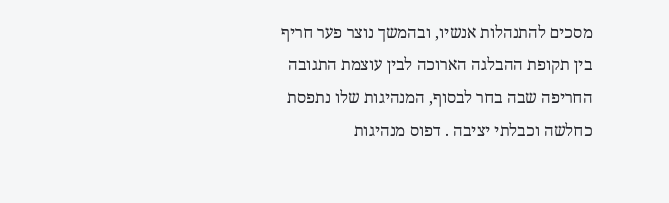מסכים להתנהלות אנשיו, ובהמשך נוצר פער חריף בין תקופת ההבלגה הארוכה לבין עוצמת התגובה החריפה שבה בחר לבסוף, המנהיגות שלו נתפסת כחלשה וכבלתי יציבה . דפוס מנהיגות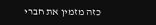כזה מזמין את חברי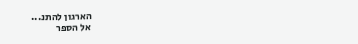הארגון להתנ...
אל הספר